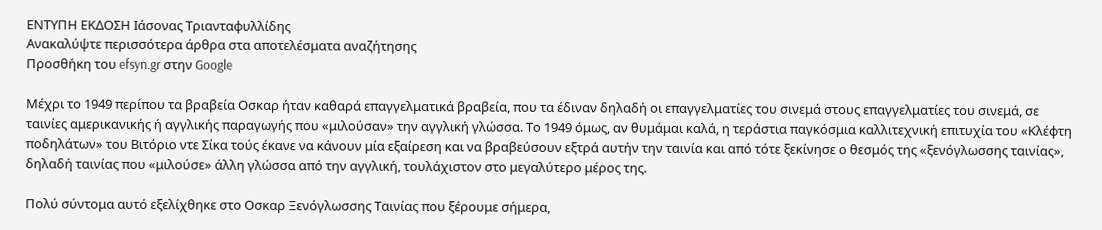ΕΝΤΥΠΗ ΕΚΔΟΣΗ Ιάσονας Τριανταφυλλίδης
Ανακαλύψτε περισσότερα άρθρα στα αποτελέσματα αναζήτησης
Προσθήκη του efsyn.gr στην Google

Μέχρι το 1949 περίπου τα βραβεία Οσκαρ ήταν καθαρά επαγγελματικά βραβεία, που τα έδιναν δηλαδή οι επαγγελματίες του σινεμά στους επαγγελματίες του σινεμά, σε ταινίες αμερικανικής ή αγγλικής παραγωγής που «μιλούσαν» την αγγλική γλώσσα. Το 1949 όμως, αν θυμάμαι καλά, η τεράστια παγκόσμια καλλιτεχνική επιτυχία του «Κλέφτη ποδηλάτων» του Βιτόριο ντε Σίκα τούς έκανε να κάνουν μία εξαίρεση και να βραβεύσουν εξτρά αυτήν την ταινία και από τότε ξεκίνησε ο θεσμός της «ξενόγλωσσης ταινίας», δηλαδή ταινίας που «μιλούσε» άλλη γλώσσα από την αγγλική, τουλάχιστον στο μεγαλύτερο μέρος της.

Πολύ σύντομα αυτό εξελίχθηκε στο Οσκαρ Ξενόγλωσσης Ταινίας που ξέρουμε σήμερα,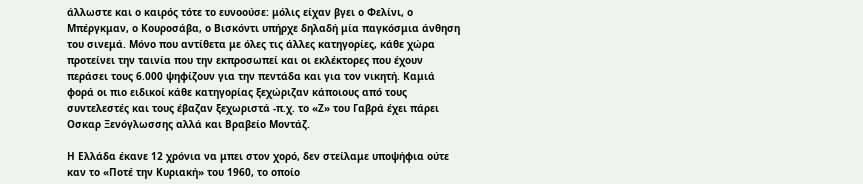άλλωστε και ο καιρός τότε το ευνοούσε: μόλις είχαν βγει ο Φελίνι, ο Μπέργκμαν, ο Κουροσάβα, ο Βισκόντι υπήρχε δηλαδή μία παγκόσμια άνθηση του σινεμά. Μόνο που αντίθετα με όλες τις άλλες κατηγορίες, κάθε χώρα προτείνει την ταινία που την εκπροσωπεί και οι εκλέκτορες που έχουν περάσει τους 6.000 ψηφίζουν για την πεντάδα και για τον νικητή. Καμιά φορά οι πιο ειδικοί κάθε κατηγορίας ξεχώριζαν κάποιους από τους συντελεστές και τους έβαζαν ξεχωριστά -π.χ. το «Ζ» του Γαβρά έχει πάρει Οσκαρ Ξενόγλωσσης αλλά και Βραβείο Μοντάζ.

Η Ελλάδα έκανε 12 χρόνια να μπει στον χορό, δεν στείλαμε υποψήφια ούτε καν το «Ποτέ την Κυριακή» του 1960, το οποίο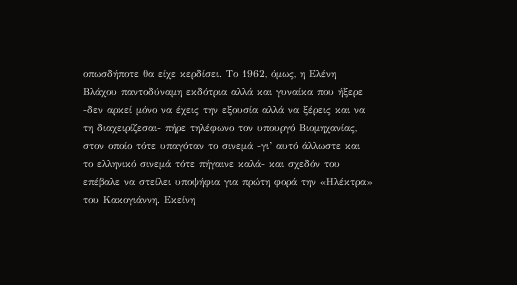οπωσδήποτε θα είχε κερδίσει. Το 1962, όμως, η Ελένη Βλάχου παντοδύναμη εκδότρια αλλά και γυναίκα που ήξερε -δεν αρκεί μόνο να έχεις την εξουσία αλλά να ξέρεις και να τη διαχειρίζεσαι- πήρε τηλέφωνο τον υπουργό Βιομηχανίας, στον οποίο τότε υπαγόταν το σινεμά -γι’ αυτό άλλωστε και το ελληνικό σινεμά τότε πήγαινε καλά- και σχεδόν του επέβαλε να στείλει υποψήφια για πρώτη φορά την «Ηλέκτρα» του Κακογιάννη. Εκείνη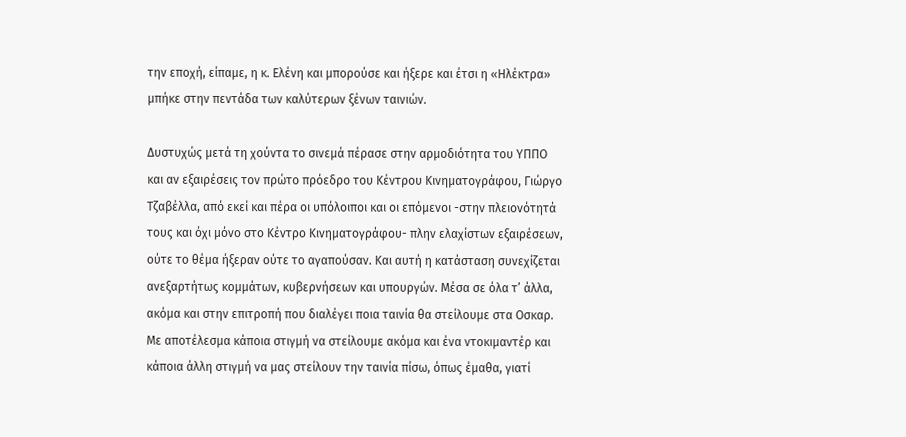την εποχή, είπαμε, η κ. Ελένη και μπορούσε και ήξερε και έτσι η «Ηλέκτρα» μπήκε στην πεντάδα των καλύτερων ξένων ταινιών.

Δυστυχώς μετά τη χούντα το σινεμά πέρασε στην αρμοδιότητα του ΥΠΠΟ και αν εξαιρέσεις τον πρώτο πρόεδρο του Κέντρου Κινηματογράφου, Γιώργο Τζαβέλλα, από εκεί και πέρα οι υπόλοιποι και οι επόμενοι -στην πλειονότητά τους και όχι μόνο στο Κέντρο Κινηματογράφου- πλην ελαχίστων εξαιρέσεων, ούτε το θέμα ήξεραν ούτε το αγαπούσαν. Και αυτή η κατάσταση συνεχίζεται ανεξαρτήτως κομμάτων, κυβερνήσεων και υπουργών. Μέσα σε όλα τ’ άλλα, ακόμα και στην επιτροπή που διαλέγει ποια ταινία θα στείλουμε στα Οσκαρ. Με αποτέλεσμα κάποια στιγμή να στείλουμε ακόμα και ένα ντοκιμαντέρ και κάποια άλλη στιγμή να μας στείλουν την ταινία πίσω, όπως έμαθα, γιατί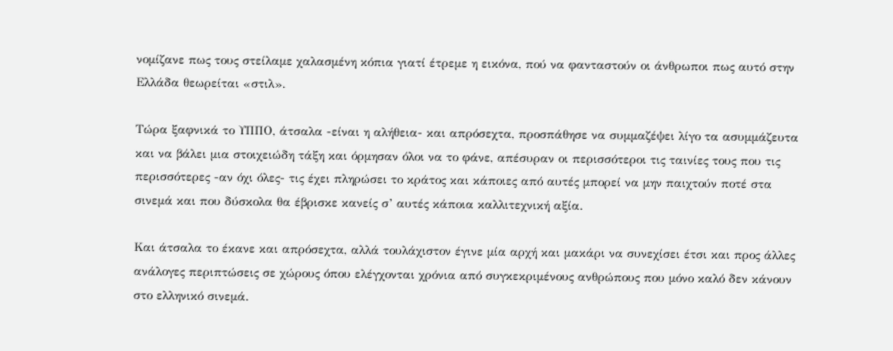νομίζανε πως τους στείλαμε χαλασμένη κόπια γιατί έτρεμε η εικόνα, πού να φανταστούν οι άνθρωποι πως αυτό στην Ελλάδα θεωρείται «στιλ».

Τώρα ξαφνικά το ΥΠΠΟ, άτσαλα -είναι η αλήθεια- και απρόσεχτα, προσπάθησε να συμμαζέψει λίγο τα ασυμμάζευτα και να βάλει μια στοιχειώδη τάξη και όρμησαν όλοι να το φάνε, απέσυραν οι περισσότεροι τις ταινίες τους που τις περισσότερες -αν όχι όλες- τις έχει πληρώσει το κράτος και κάποιες από αυτές μπορεί να μην παιχτούν ποτέ στα σινεμά και που δύσκολα θα έβρισκε κανείς σ’ αυτές κάποια καλλιτεχνική αξία.

Και άτσαλα το έκανε και απρόσεχτα, αλλά τουλάχιστον έγινε μία αρχή και μακάρι να συνεχίσει έτσι και προς άλλες ανάλογες περιπτώσεις σε χώρους όπου ελέγχονται χρόνια από συγκεκριμένους ανθρώπους που μόνο καλό δεν κάνουν στο ελληνικό σινεμά.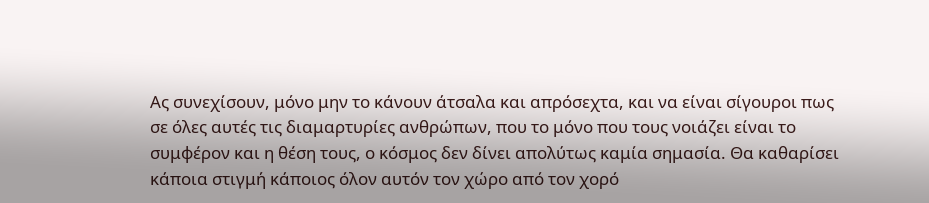Ας συνεχίσουν, μόνο μην το κάνουν άτσαλα και απρόσεχτα, και να είναι σίγουροι πως σε όλες αυτές τις διαμαρτυρίες ανθρώπων, που το μόνο που τους νοιάζει είναι το συμφέρον και η θέση τους, ο κόσμος δεν δίνει απολύτως καμία σημασία. Θα καθαρίσει κάποια στιγμή κάποιος όλον αυτόν τον χώρο από τον χορό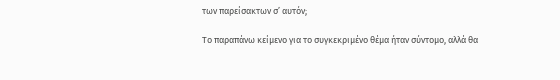των παρείσακτων σ’ αυτόν;

Το παραπάνω κείμενο για το συγκεκριμένο θέμα ήταν σύντομο, αλλά θα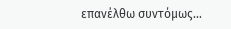επανέλθω συντόμως…